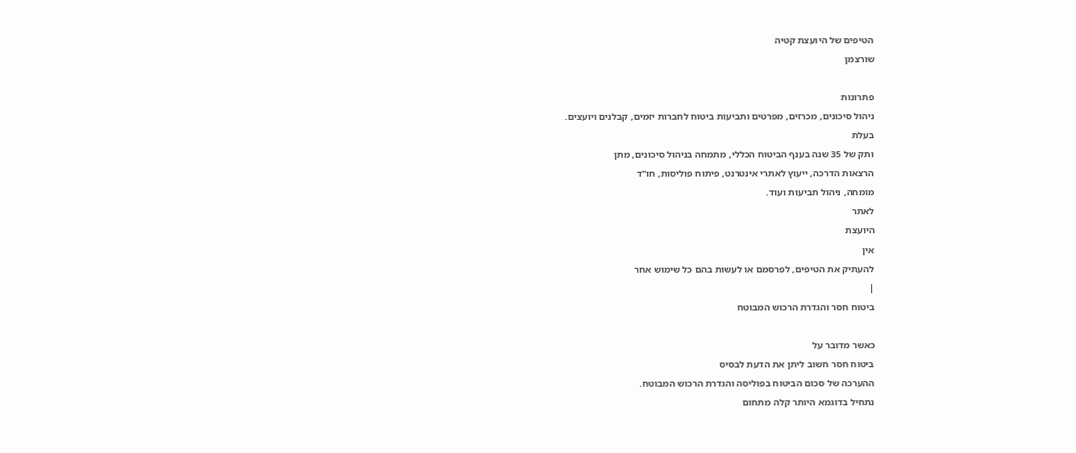הטיפים של היועצת קטיה
שורצמן

פתרונות
ניהול סיכונים, מכרזים, מפרטים ותביעות ביטוח לחברות יזמים, קבלנים ויועצים.
בעלת
ותק של 35 שנה בענף הביטוח הכללי, מתמחה בניהול סיכונים, מתן
הרצאות הדרכה, ייעוץ לאתרי אינטרנט, פיתוח פוליסות, חו"ד
מומחה, ניהול תביעות ועוד.
לאתר
היועצת
אין
להעתיק את הטיפים, לפרסמם או לעשות בהם כל שימוש אחר
|
ביטוח חסר והגדרת הרכוש המבוטח

כאשר מדובר על
ביטוח חסר חשוב ליתן את הדעת לבסיס
ההערכה של סכום הביטוח בפוליסה והגדרת הרכוש המבוטח.
נתחיל בדוגמא היותר קלה מתחום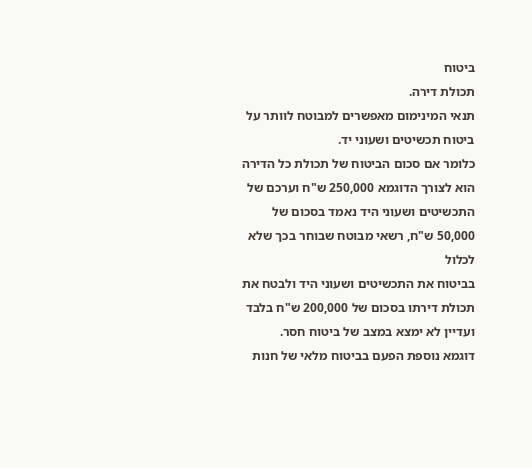ביטוח
תכולת דירה.
תנאי המינימום מאפשרים למבוטח לוותר על ביטוח תכשיטים ושעוני יד.
כלומר אם סכום הביטוח של תכולת כל הדירה הוא לצורך הדוגמא 250,000 ש"ח וערכם של
התכשיטים ושעוני היד נאמד בסכום של 50,000 ש"ח, רשאי מבוטח שבוחר בכך שלא לכלול
בביטוח את התכשיטים ושעוני היד ולבטח את תכולת דירתו בסכום של 200,000 ש"ח בלבד
ועדיין לא ימצא במצב של ביטוח חסר.
דוגמא נוספת הפעם בביטוח מלאי של חנות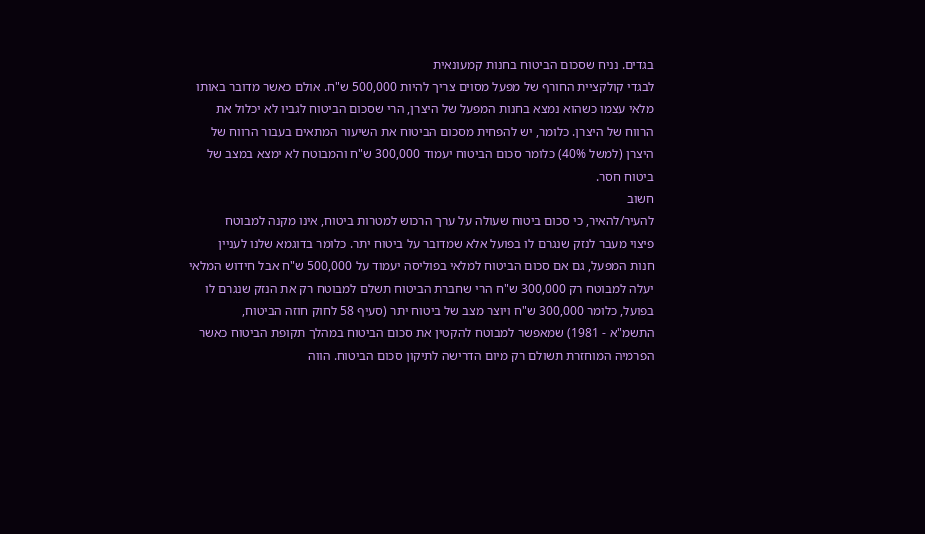בגדים. נניח שסכום הביטוח בחנות קמעונאית
לבגדי קולקציית החורף של מפעל מסוים צריך להיות 500,000 ש"ח. אולם כאשר מדובר באותו
מלאי עצמו כשהוא נמצא בחנות המפעל של היצרן, הרי שסכום הביטוח לגביו לא יכלול את
הרווח של היצרן. כלומר, יש להפחית מסכום הביטוח את השיעור המתאים בעבור הרווח של
היצרן (למשל 40%) כלומר סכום הביטוח יעמוד 300,000 ש"ח והמבוטח לא ימצא במצב של
ביטוח חסר.
חשוב
להעיר/להאיר, כי סכום ביטוח שעולה על ערך הרכוש למטרות ביטוח, אינו מקנה למבוטח
פיצוי מעבר לנזק שנגרם לו בפועל אלא שמדובר על ביטוח יתר. כלומר בדוגמא שלנו לעניין
חנות המפעל, גם אם סכום הביטוח למלאי בפוליסה יעמוד על 500,000 ש"ח אבל חידוש המלאי
יעלה למבוטח רק 300,000 ש"ח הרי שחברת הביטוח תשלם למבוטח רק את הנזק שנגרם לו
בפועל, כלומר 300,000 ש"ח ויוצר מצב של ביטוח יתר (סעיף 58 לחוק חוזה הביטוח,
התשמ"א - 1981) שמאפשר למבוטח להקטין את סכום הביטוח במהלך תקופת הביטוח כאשר
הפרמיה המוחזרת תשולם רק מיום הדרישה לתיקון סכום הביטוח. הווה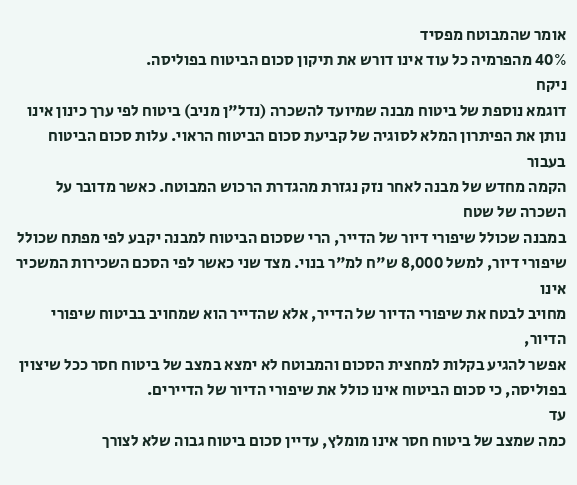אומר שהמבוטח מפסיד
40% מהפרמיה כל עוד אינו דורש את תיקון סכום הביטוח בפוליסה.
ניקח
דוגמא נוספת של ביטוח מבנה שמיועד להשכרה (נדל"ן מניב) ביטוח לפי ערך כינון אינו
נותן את הפיתרון המלא לסוגיה של קביעת סכום הביטוח הראוי. עלות סכום הביטוח בעבור
הקמה מחדש של מבנה לאחר נזק נגזרת מהגדרת הרכוש המבוטח. כאשר מדובר על השכרה של שטח
במבנה שכולל שיפורי דיור של הדייר, הרי שסכום הביטוח למבנה יקבע לפי מפתח שכולל
שיפורי דיור, למשל 8,000 ש"ח למ"ר בנוי. מצד שני כאשר לפי הסכם השכירות המשכיר אינו
מחויב לבטח את שיפורי הדיור של הדייר, אלא שהדייר הוא שמחויב בביטוח שיפורי הדיור,
אפשר להגיע בקלות למחצית הסכום והמבוטח לא ימצא במצב של ביטוח חסר ככל שיצוין
בפוליסה, כי סכום הביטוח אינו כולל את שיפורי הדיור של הדיירים.
עד
כמה שמצב של ביטוח חסר אינו מומלץ, עדיין סכום ביטוח גבוה שלא לצורך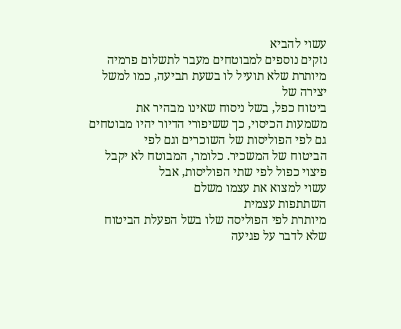עשוי להביא
נזקים נוספים למבוטחים מעבר לתשלום פרמיה מיותרת שלא תועיל לו בשעת תביעה, כמו למשל
יצירה של
ביטוח כפל, בשל ניסוח שאינו מבהיר את
משמעות הכיסוי, כך ששיפורי הדיור יהיו מבוטחים גם לפי הפוליסות של השוכרים וגם לפי
הביטוח של המשכיר. כלומר, המבוטח לא יקבל פיצוי כפול לפי שתי הפוליסות, אבל
עשוי למצוא את עצמו משלם
השתתפות עצמית
מיותרת לפי הפוליסה שלו בשל הפעלת הביטוח שלא לדבר על פגיעה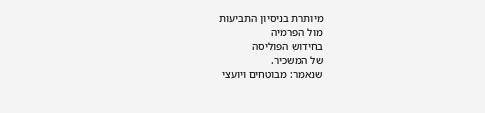מיותרת בניסיון התביעות
מול הפרמיה
בחידוש הפוליסה
של המשכיר.
שנאמר: מבוטחים ויועצי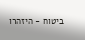ביטוח - היזהרו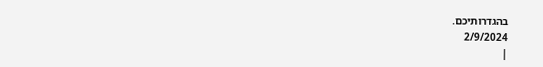בהגדרותיכם.
2/9/2024
|